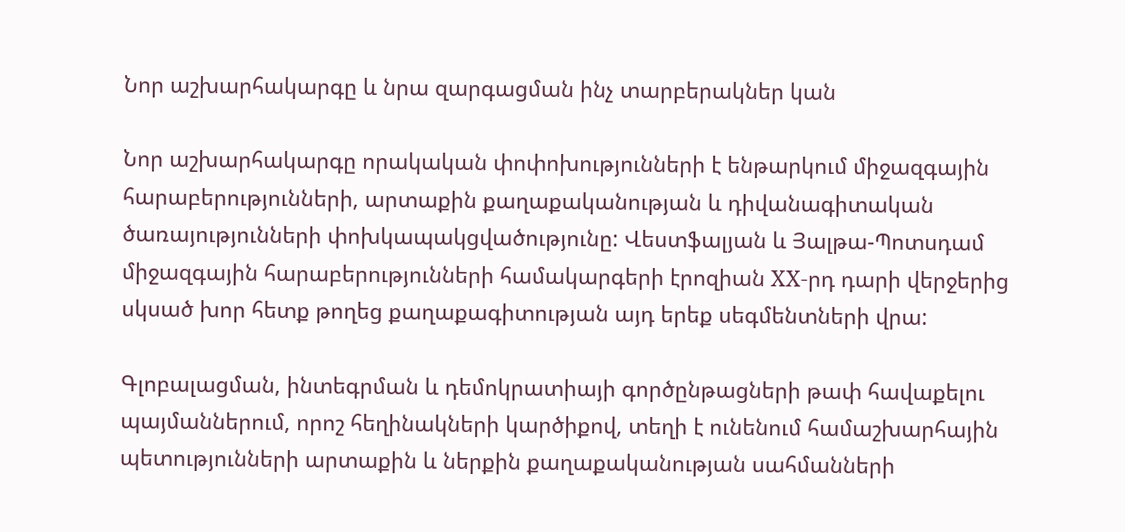Նոր աշխարհակարգը և նրա զարգացման ինչ տարբերակներ կան

Նոր աշխարհակարգը որակական փոփոխությունների է ենթարկում միջազգային հարաբերությունների, արտաքին քաղաքականության և դիվանագիտական ծառայությունների փոխկապակցվածությունը: Վեստֆալյան և Յալթա-Պոտսդամ միջազգային հարաբերությունների համակարգերի էրոզիան XX-րդ դարի վերջերից սկսած խոր հետք թողեց քաղաքագիտության այդ երեք սեգմենտների վրա:

Գլոբալացման, ինտեգրման և դեմոկրատիայի գործընթացների թափ հավաքելու պայմաններում, որոշ հեղինակների կարծիքով, տեղի է ունենում համաշխարհային պետությունների արտաքին և ներքին քաղաքականության սահմանների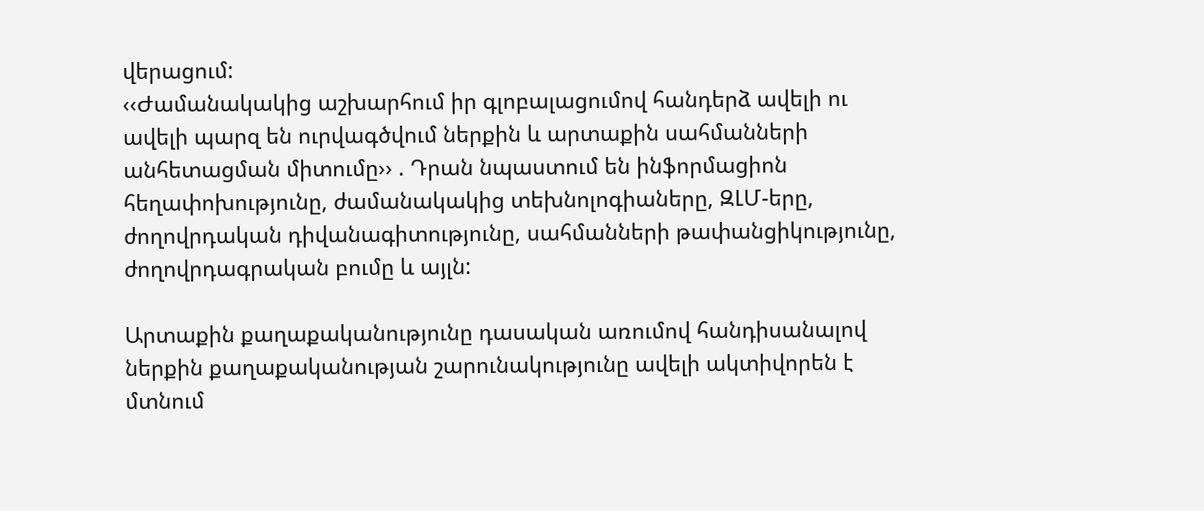վերացում:
‹‹Ժամանակակից աշխարհում իր գլոբալացումով հանդերձ ավելի ու ավելի պարզ են ուրվագծվում ներքին և արտաքին սահմանների անհետացման միտումը›› . Դրան նպաստում են ինֆորմացիոն հեղափոխությունը, ժամանակակից տեխնոլոգիաները, ԶԼՄ-երը, ժողովրդական դիվանագիտությունը, սահմանների թափանցիկությունը, ժողովրդագրական բումը և այլն:

Արտաքին քաղաքականությունը դասական առումով հանդիսանալով ներքին քաղաքականության շարունակությունը ավելի ակտիվորեն է մտնում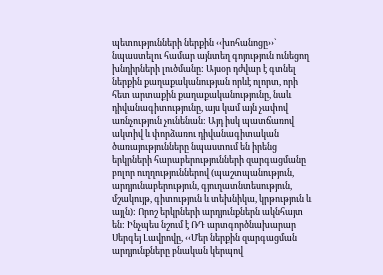պետությունների ներքին ‹‹խոհանոցը››` նպաստելու համար այնտեղ գոյություն ունեցող խնդիրների լուծմանը: Այսօր դժվար է գտնել ներքին քաղաքականության որևէ ոլորտ, որի հետ արտաքին քաղաքականությունը, նաև դիվանագիտությունը, այս կամ այն չափով առնչություն չունենան: Այդ իսկ պատճառով ակտիվ և փորձառու դիվանագիտական ծառայությունները նպաստում են իրենց երկրների հարաբերությունների զարգացմանը բոլոր ուղղություններով (պաշտպանություն, արդյունաբերություն, գյուղատնտեսություն, մշակույթ, գիտություն և տեխնիկա, կրթություն և այլն): Որոշ երկրների արդյունքներն ակնհայտ են: Ինչպես նշում է ՌԴ արտգործնախարար Սերգեյ Լավրովը, ‹‹Մեր ներքին զարգացման արդյունքները բնական կերպով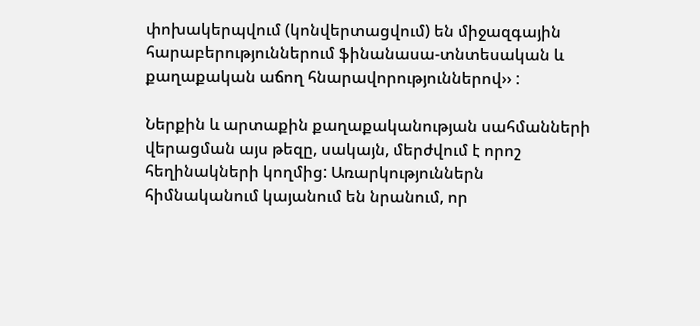փոխակերպվում (կոնվերտացվում) են միջազգային հարաբերություններում ֆինանասա-տնտեսական և քաղաքական աճող հնարավորություններով›› :

Ներքին և արտաքին քաղաքականության սահմանների վերացման այս թեզը, սակայն, մերժվում է որոշ հեղինակների կողմից: Առարկություններն հիմնականում կայանում են նրանում, որ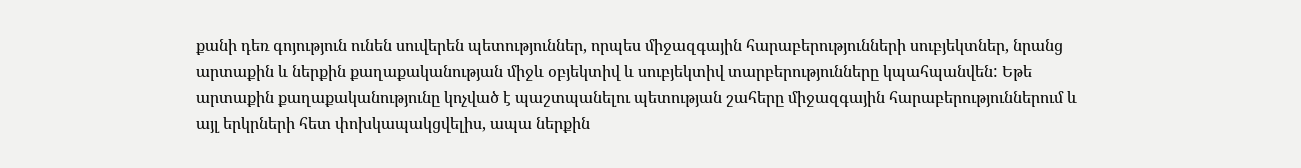քանի դեռ գոյություն ունեն սուվերեն պետություններ, որպես միջազգային հարաբերությունների սուբյեկտներ, նրանց արտաքին և ներքին քաղաքականության միջև օբյեկտիվ և սուբյեկտիվ տարբերությունները կպահպանվեն: Եթե արտաքին քաղաքականությունը կոչված է պաշտպանելու պետության շահերը միջազգային հարաբերություններում և այլ երկրների հետ փոխկապակցվելիս, ապա ներքին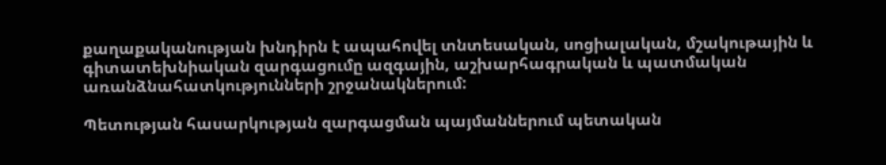քաղաքականության խնդիրն է ապահովել տնտեսական, սոցիալական, մշակութային և գիտատեխնիական զարգացումը ազգային, աշխարհագրական և պատմական առանձնահատկությունների շրջանակներում:

Պետության հասարկության զարգացման պայմաններում պետական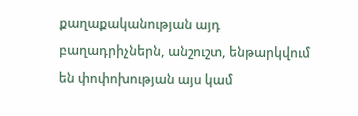քաղաքականության այդ բաղադրիչներն, անշուշտ, ենթարկվում են փոփոխության այս կամ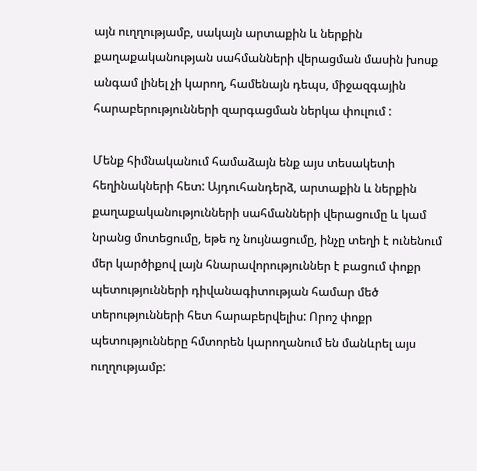այն ուղղությամբ, սակայն արտաքին և ներքին քաղաքականության սահմանների վերացման մասին խոսք անգամ լինել չի կարող, համենայն դեպս, միջազգային հարաբերությունների զարգացման ներկա փուլում :

Մենք հիմնականում համաձայն ենք այս տեսակետի հեղինակների հետ: Այդուհանդերձ, արտաքին և ներքին քաղաքականությունների սահմանների վերացումը և կամ նրանց մոտեցումը, եթե ոչ նույնացումը, ինչը տեղի է ունենում մեր կարծիքով լայն հնարավորություններ է բացում փոքր պետությունների դիվանագիտության համար մեծ տերությունների հետ հարաբերվելիս: Որոշ փոքր պետությունները հմտորեն կարողանում են մանևրել այս ուղղությամբ: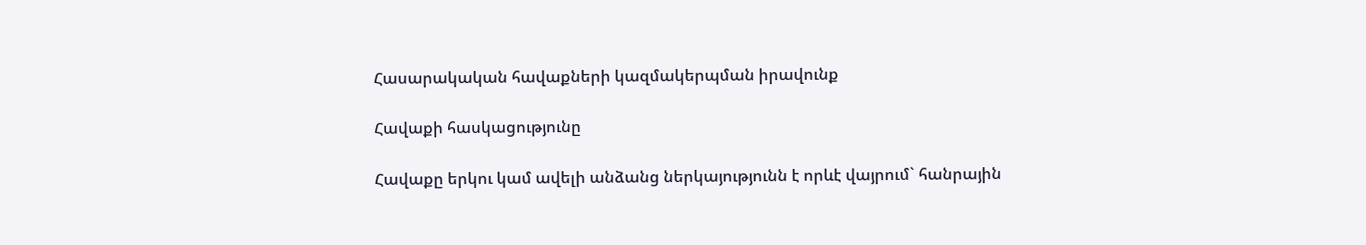Հասարակական հավաքների կազմակերպման իրավունք

Հավաքի հասկացությունը

Հավաքը երկու կամ ավելի անձանց ներկայությունն է որևէ վայրում` հանրային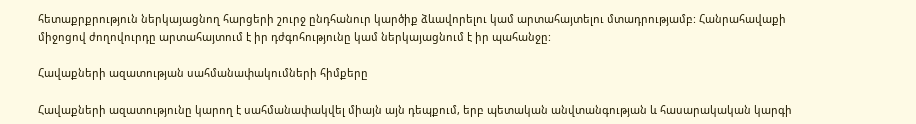հետաքրքրություն ներկայացնող հարցերի շուրջ ընդհանուր կարծիք ձևավորելու կամ արտահայտելու մտադրությամբ: Հանրահավաքի միջոցով ժողովուրդը արտահայտում է իր դժգոհությունը կամ ներկայացնում է իր պահանջը:

Հավաքների ազատության սահմանափակումների հիմքերը

Հավաքների ազատությունը կարող է սահմանափակվել միայն այն դեպքում, երբ պետական անվտանգության և հասարակական կարգի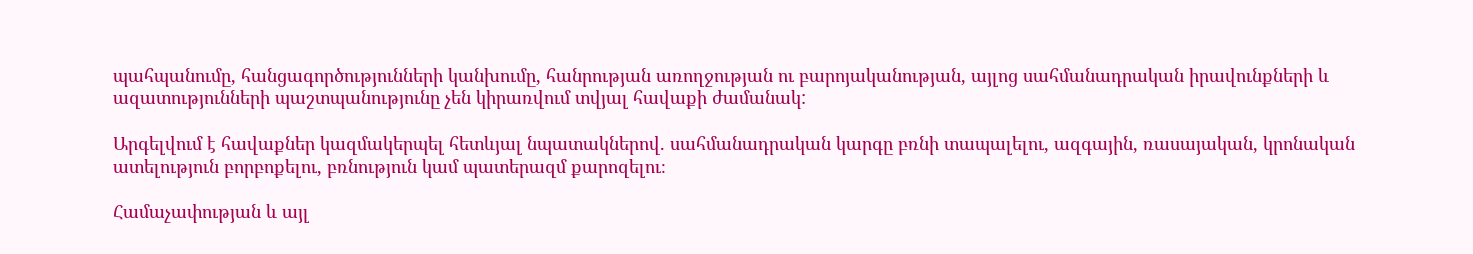պահպանումը, հանցագործությունների կանխումը, հանրության առողջության ու բարոյականության, այլոց սահմանադրական իրավունքների և ազատությունների պաշտպանությունը չեն կիրառվում տվյալ հավաքի ժամանակ:

Արգելվում է հավաքներ կազմակերպել հետևյալ նպատակներով. սահմանադրական կարգը բռնի տապալելու, ազգային, ռասայական, կրոնական ատելություն բորբոքելու, բռնություն կամ պատերազմ քարոզելու։

Համաչափության և այլ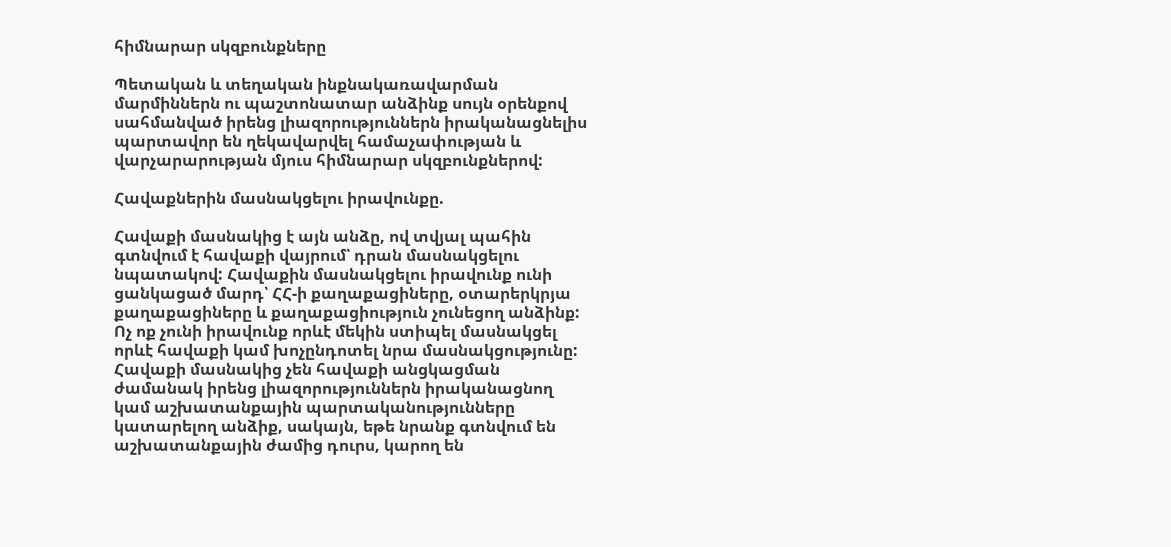հիմնարար սկզբունքները

Պետական և տեղական ինքնակառավարման մարմիններն ու պաշտոնատար անձինք սույն օրենքով սահմանված իրենց լիազորություններն իրականացնելիս պարտավոր են ղեկավարվել համաչափության և վարչարարության մյուս հիմնարար սկզբունքներով:

Հավաքներին մասնակցելու իրավունքը.

Հավաքի մասնակից է այն անձը, ով տվյալ պահին գտնվում է հավաքի վայրում՝ դրան մասնակցելու նպատակով: Հավաքին մասնակցելու իրավունք ունի ցանկացած մարդ՝ ՀՀ-ի քաղաքացիները, օտարերկրյա քաղաքացիները և քաղաքացիություն չունեցող անձինք: Ոչ ոք չունի իրավունք որևէ մեկին ստիպել մասնակցել որևէ հավաքի կամ խոչընդոտել նրա մասնակցությունը: Հավաքի մասնակից չեն հավաքի անցկացման ժամանակ իրենց լիազորություններն իրականացնող կամ աշխատանքային պարտականությունները կատարելող անձիք, սակայն, եթե նրանք գտնվում են աշխատանքային ժամից դուրս, կարող են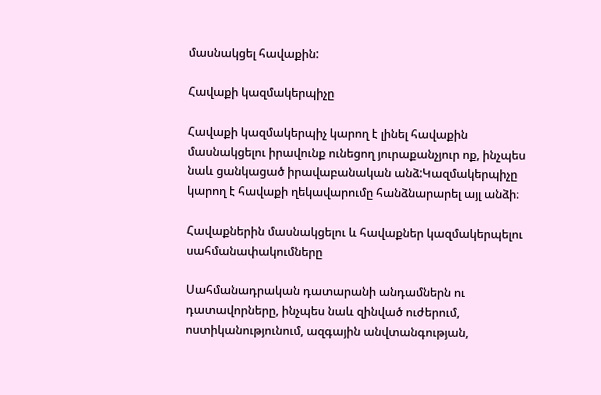մասնակցել հավաքին:

Հավաքի կազմակերպիչը

Հավաքի կազմակերպիչ կարող է լինել հավաքին մասնակցելու իրավունք ունեցող յուրաքանչյուր ոք, ինչպես նաև ցանկացած իրավաբանական անձ:Կազմակերպիչը կարող է հավաքի ղեկավարումը հանձնարարել այլ անձի։

Հավաքներին մասնակցելու և հավաքներ կազմակերպելու սահմանափակումները

Սահմանադրական դատարանի անդամներն ու դատավորները, ինչպես նաև զինված ուժերում, ոստիկանությունում, ազգային անվտանգության,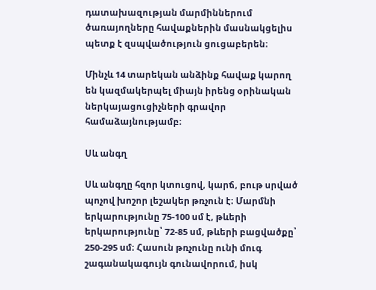դատախազության մարմիններում ծառայողները հավաքներին մասնակցելիս պետք է զսպվածություն ցուցաբերեն։

Մինչև 14 տարեկան անձինք հավաք կարող են կազմակերպել միայն իրենց օրինական ներկայացուցիչների գրավոր համաձայնությամբ։

Սև անգղ

Սև անգղը հզոր կտուցով, կարճ, բութ սրված պոչով խոշոր լեշակեր թռչուն է։ Մարմնի երկարությունը 75-100 սմ է, թևերի երկարությունը՝ 72-85 սմ, թևերի բացվածքը՝ 250-295 սմ։ Հասուն թռչունը ունի մուգ շագանակագույն գունավորում, իսկ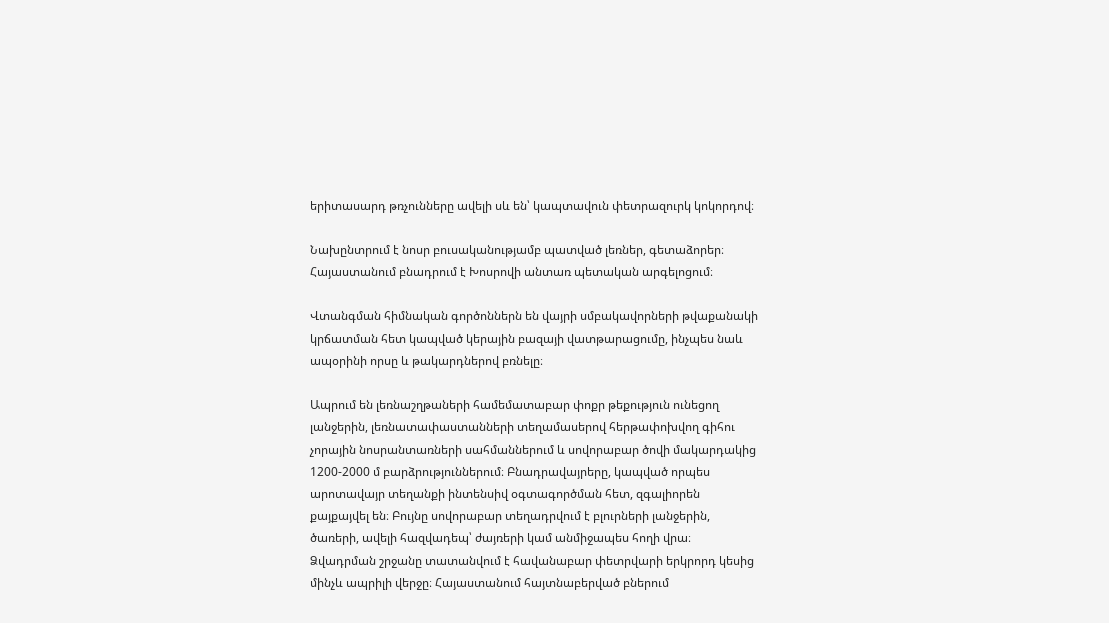երիտասարդ թռչունները ավելի սև են՝ կապտավուն փետրազուրկ կոկորդով։

Նախընտրում է նոսր բուսականությամբ պատված լեռներ, գետաձորեր։ Հայաստանում բնադրում է Խոսրովի անտառ պետական արգելոցում։

Վտանգման հիմնական գործոններն են վայրի սմբակավորների թվաքանակի կրճատման հետ կապված կերային բազայի վատթարացումը, ինչպես նաև ապօրինի որսը և թակարդներով բռնելը։

Ապրում են լեռնաշղթաների համեմատաբար փոքր թեքություն ունեցող լանջերին, լեռնատափաստանների տեղամասերով հերթափոխվող գիհու չորային նոսրանտառների սահմաններում և սովորաբար ծովի մակարդակից 1200-2000 մ բարձրություններում։ Բնադրավայրերը, կապված որպես արոտավայր տեղանքի ինտենսիվ օգտագործման հետ, զգալիորեն քայքայվել են։ Բույնը սովորաբար տեղադրվում է բլուրների լանջերին, ծառերի, ավելի հազվադեպ՝ ժայռերի կամ անմիջապես հողի վրա։ Ձվադրման շրջանը տատանվում է հավանաբար փետրվարի երկրորդ կեսից մինչև ապրիլի վերջը։ Հայաստանում հայտնաբերված բներում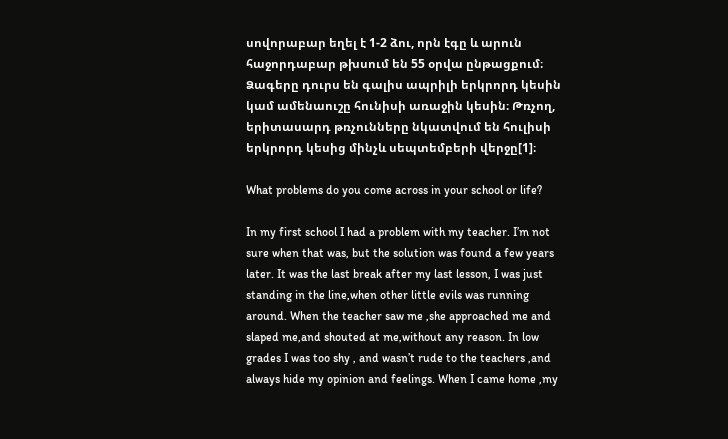սովորաբար եղել է 1-2 ձու, որն էգը և արուն հաջորդաբար թխսում են 55 օրվա ընթացքում։ Ձագերը դուրս են գալիս ապրիլի երկրորդ կեսին կամ ամենաուշը հունիսի առաջին կեսին։ Թռչող, երիտասարդ թռչունները նկատվում են հուլիսի երկրորդ կեսից մինչև սեպտեմբերի վերջը[1]։

What problems do you come across in your school or life?

In my first school I had a problem with my teacher. I’m not sure when that was, but the solution was found a few years later. It was the last break after my last lesson, I was just standing in the line,when other little evils was running around. When the teacher saw me ,she approached me and slaped me,and shouted at me,without any reason. In low grades I was too shy , and wasn’t rude to the teachers ,and always hide my opinion and feelings. When I came home ,my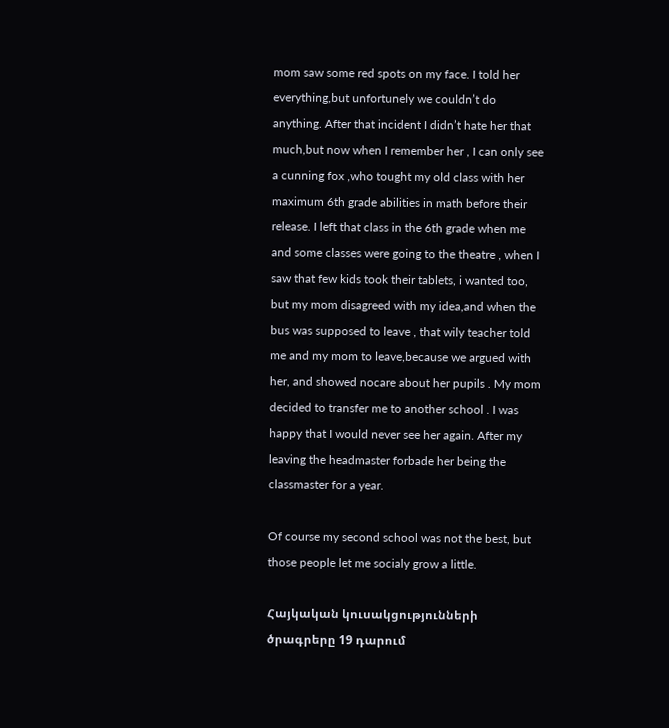mom saw some red spots on my face. I told her everything,but unfortunely we couldn’t do anything. After that incident I didn’t hate her that much,but now when I remember her , I can only see a cunning fox ,who tought my old class with her maximum 6th grade abilities in math before their release. I left that class in the 6th grade when me and some classes were going to the theatre , when I saw that few kids took their tablets, i wanted too, but my mom disagreed with my idea,and when the bus was supposed to leave , that wily teacher told me and my mom to leave,because we argued with her, and showed nocare about her pupils . My mom decided to transfer me to another school . I was happy that I would never see her again. After my leaving the headmaster forbade her being the classmaster for a year.

Of course my second school was not the best, but those people let me socialy grow a little.

Հայկական կուսակցությունների ծրագրերը 19 դարում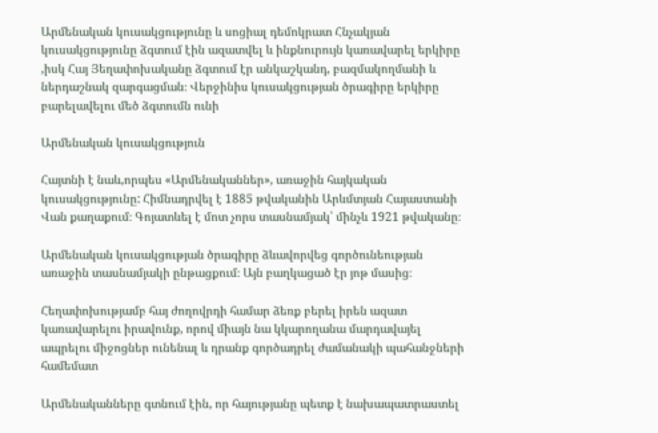Արմենական կուսակցությունը և սոցիալ դեմոկրատ Հնչակյան կուսակցությունը ձգտում էին ազատվել և ինքնուրույն կառավարել երկիրը ,իսկ Հայ Յեղափոխականը ձգտում էր անկաշկանդ, բազմակողմանի և ներդաշնակ զարգացման։ Վերջինիս կուսակցության ծրագիրը երկիրը բարելավելու մեծ ձգտումն ունի

Արմենական կուսակցություն

Հայտնի է նաև,որպես «Արմենականներ», առաջին հայկական կուսակցությունը: Հիմնադրվել է 1885 թվականին Արևմտյան Հայաստանի Վան քաղաքում։ Գոյատևել է մոտ չորս տասնամյակ՝ մինչև 1921 թվականը։

Արմենական կուսակցության ծրագիրը ձևավորվեց գործունեության առաջին տասնամյակի ընթացքում։ Այն բաղկացած էր յոթ մասից։

Հեղափոխությամբ հայ ժողովրդի համար ձեռք բերել իրեն ազատ կառավարելու իրավունք, որով միայն նա կկարողանա մարդավայել ապրելու միջոցներ ունենալ և դրանք գործադրել ժամանակի պահանջների համեմատ

Արմենականները գտնում էին, որ հայությանը պետք է նախապատրաստել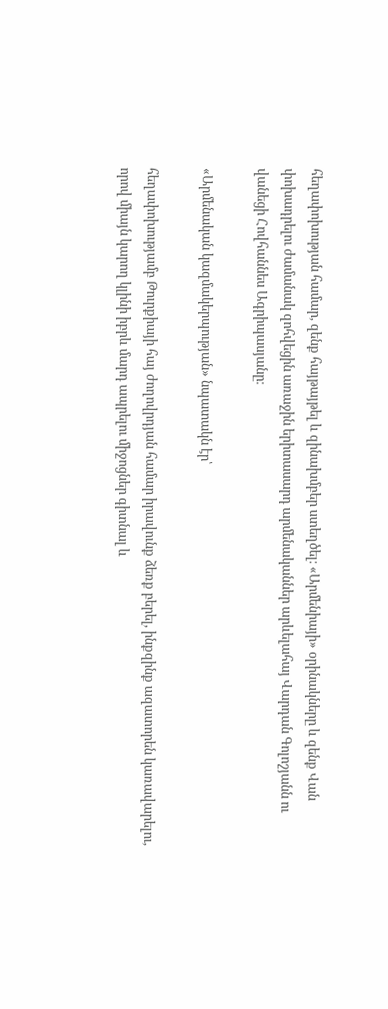հեղափոխության համար, զենք հայթայթել և զինախմբեր ստեղծել։ «Արմենիայի» օրինակները և զենք Վան փոխադրելու ժամանակ զոհվեցին առաջին երիտասարդ արմենականներ արևելահայ Վարդան Գոլոշյանն ու վանեցի Հովհաննես Ագրիպասյանը։

«Արմենական կազմակերպության» նպատակն էր՝

հեղափոխությամբ Թուրքիայի հայ ժողովրդյան համար իրավունք ձեռք բերել, ինքզինք ազատորեն կառավարելու, որով միայն կարող կլինի իբրև մարդ ապրելու միջոցներ գիտնալ և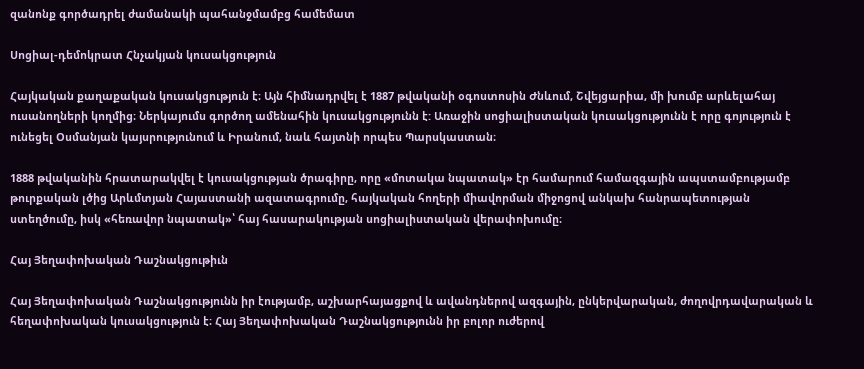զանոնք գործադրել ժամանակի պահանջմամբց համեմատ

Սոցիալ-դեմոկրատ Հնչակյան կուսակցություն

Հայկական քաղաքական կուսակցություն է։ Այն հիմնադրվել է 1887 թվականի օգոստոսին Ժնևում, Շվեյցարիա, մի խումբ արևելահայ ուսանողների կողմից։ Ներկայումս գործող ամենահին կուսակցությունն է: Առաջին սոցիալիստական կուսակցությունն է որը գոյություն է ունեցել Օսմանյան կայսրությունում և Իրանում, նաև հայտնի որպես Պարսկաստան։

1888 թվականին հրատարակվել է կուսակցության ծրագիրը, որը «մոտակա նպատակ» էր համարում համազգային ապստամբությամբ թուրքական լծից Արևմտյան Հայաստանի ազատագրումը, հայկական հողերի միավորման միջոցով անկախ հանրապետության ստեղծումը, իսկ «հեռավոր նպատակ»՝ հայ հասարակության սոցիալիստական վերափոխումը։

Հայ Յեղափոխական Դաշնակցութիւն

Հայ Յեղափոխական Դաշնակցությունն իր էությամբ, աշխարհայացքով և ավանդներով ազգային, ընկերվարական, ժողովրդավարական և հեղափոխական կուսակցություն է։ Հայ Յեղափոխական Դաշնակցությունն իր բոլոր ուժերով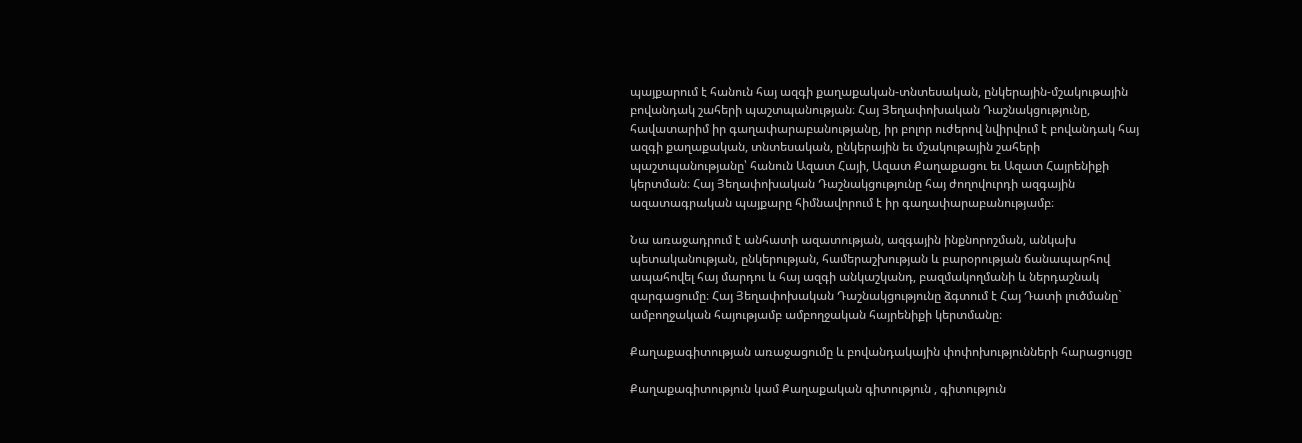պայքարում է հանուն հայ ազգի քաղաքական-տնտեսական, ընկերային-մշակութային բովանդակ շահերի պաշտպանության։ Հայ Յեղափոխական Դաշնակցությունը, հավատարիմ իր գաղափարաբանությանը, իր բոլոր ուժերով նվիրվում է բովանդակ հայ ազգի քաղաքական, տնտեսական, ընկերային եւ մշակութային շահերի պաշտպանությանը՝ հանուն Ազատ Հայի, Ազատ Քաղաքացու եւ Ազատ Հայրենիքի կերտման։ Հայ Յեղափոխական Դաշնակցությունը հայ ժողովուրդի ազգային ազատագրական պայքարը հիմնավորում է իր գաղափարաբանությամբ։

Նա առաջադրում է անհատի ազատության, ազգային ինքնորոշման, անկախ պետականության, ընկերության, համերաշխության և բարօրության ճանապարհով ապահովել հայ մարդու և հայ ազգի անկաշկանդ, բազմակողմանի և ներդաշնակ զարգացումը։ Հայ Յեղափոխական Դաշնակցությունը ձգտում է Հայ Դատի լուծմանը` ամբողջական հայությամբ ամբողջական հայրենիքի կերտմանը։

Քաղաքագիտության առաջացումը և բովանդակային փոփոխությունների հարացույցը

Քաղաքագիտություն կամ Քաղաքական գիտություն , գիտություն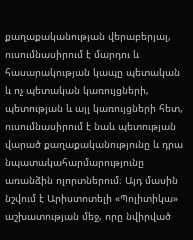քաղաքականության վերաբերյալ, ուսումնասիրում է մարդու և հասարակության կապը պետական և ոչ պետական կառույցների, պետության և այլ կառույցների հետ, ուսումնասիրում է նաև պետության վարած քաղաքականությունը և դրա նպատակահարմարությունը առանձին ոլորտներում։ Այդ մասին նշվում է Արիստոտելի «Պոլիտիկա» աշխատության մեջ, որը նվիրված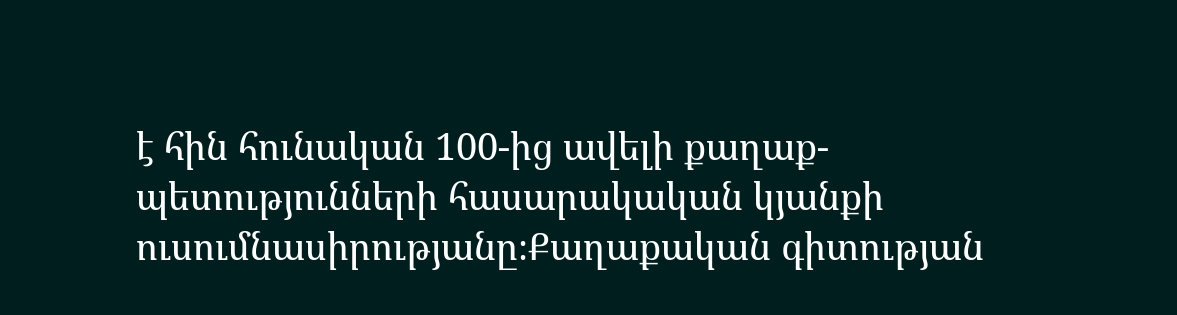է հին հունական 100-ից ավելի քաղաք-պետությունների հասարակական կյանքի ուսումնասիրությանը։Քաղաքական գիտության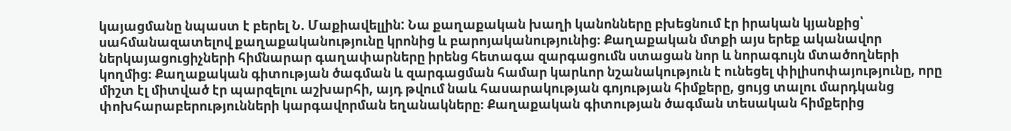կայացմանը նպաստ է բերել Ն. Մաքիավելլին: Նա քաղաքական խաղի կանոնները բխեցնում էր իրական կյանքից՝ սահմանազատելով քաղաքականությունը կրոնից և բարոյականությունից։ Քաղաքական մտքի այս երեք ականավոր ներկայացուցիչների հիմնարար գաղափարները իրենց հետագա զարգացումն ստացան նոր և նորագույն մտածողների կողմից։ Քաղաքական գիտության ծագման և զարգացման համար կարևոր նշանակություն է ունեցել փիլիսոփայությունը, որը միշտ էլ միտված էր պարզելու աշխարհի, այդ թվում նաև հասարակության գոյության հիմքերը, ցույց տալու մարդկանց փոխհարաբերությունների կարգավորման եղանակները։ Քաղաքական գիտության ծագման տեսական հիմքերից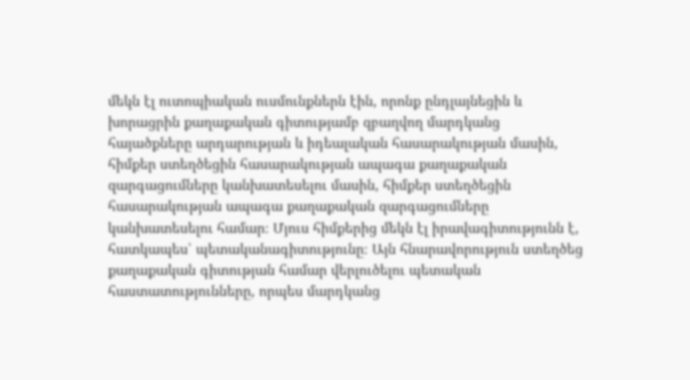մեկն էլ ուտոպիական ուսմունքներն էին, որոնք ընդլայնեցին և խորացրին քաղաքական գիտությամբ զբաղվող մարդկանց հայածքները արդարության և իդեալական հասարակության մասին, հիմքեր ստեղծեցին հասարակության ապագա քաղաքական զարգացումները կանխատեսելու մասին, հիմքեր ստեղծեցին հասարակության ապագա քաղաքական զարգացումները կանխատեսելու համար։ Մյուս հիմքերից մեկն էլ իրավագիտությունն է, հատկապես՝ պետականագիտությունը։ Այն հնարավորություն ստեղծեց քաղաքական գիտության համար վերլուծելու պետական հաստատությունները, որպես մարդկանց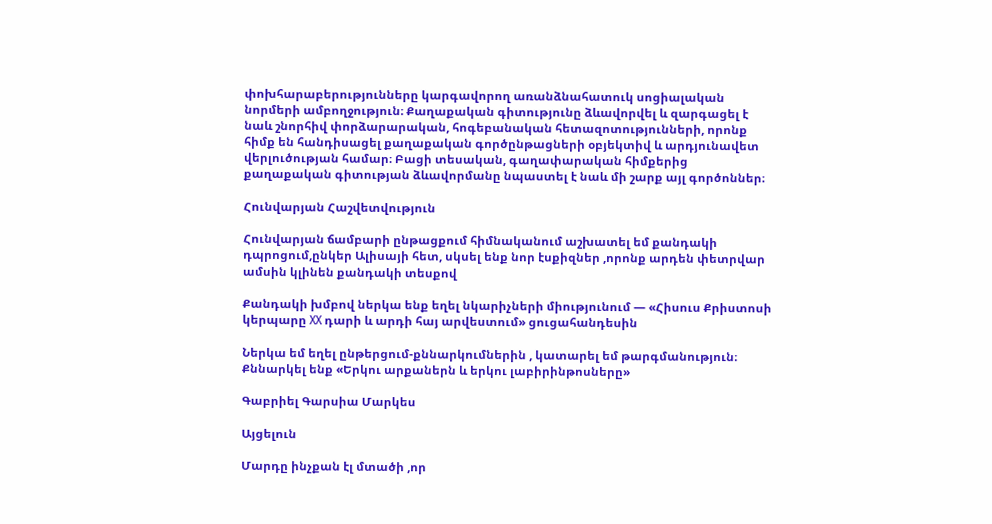փոխհարաբերությունները կարգավորող առանձնահատուկ սոցիալական նորմերի ամբողջություն։ Քաղաքական գիտությունը ձևավորվել և զարգացել է նաև շնորհիվ փորձարարական, հոգեբանական հետազոտությունների, որոնք հիմք են հանդիսացել քաղաքական գործընթացների օբյեկտիվ և արդյունավետ վերլուծության համար։ Բացի տեսական, գաղափարական հիմքերից քաղաքական գիտության ձևավորմանը նպաստել է նաև մի շարք այլ գործոններ։

Հունվարյան Հաշվետվություն

Հունվարյան ճամբարի ընթացքում հիմնականում աշխատել եմ քանդակի դպրոցում,ընկեր Ալիսայի հետ, սկսել ենք նոր էսքիզներ ,որոնք արդեն փետրվար ամսին կլինեն քանդակի տեսքով

Քանդակի խմբով ներկա ենք եղել նկարիչների միությունում — «Հիսուս Քրիստոսի կերպարը XX դարի և արդի հայ արվեստում» ցուցահանդեսին

Ներկա եմ եղել ընթերցում-քննարկումներին , կատարել եմ թարգմանություն։
Քննարկել ենք «Երկու արքաներն և երկու լաբիրինթոսները»

Գաբրիել Գարսիա Մարկես

Այցելուն

Մարդը ինչքան էլ մտածի ,որ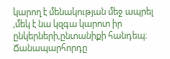կարող է մենակության մեջ ապրել ,մեկ է նա կզգա կարոտ իր ընկերների,ընտանիքի հանդեպ։ Ճանապարհորդը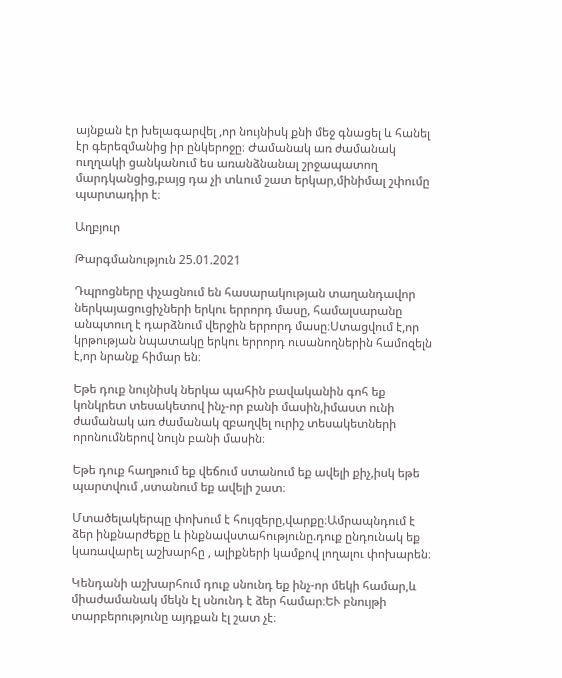այնքան էր խելագարվել ,որ նույնիսկ քնի մեջ գնացել և հանել էր գերեզմանից իր ընկերոջը։ Ժամանակ առ ժամանակ ուղղակի ցանկանում ես առանձնանալ շրջապատող մարդկանցից,բայց դա չի տևում շատ երկար,մինիմալ շփումը պարտադիր է։

Աղբյուր

Թարգմանություն 25.01.2021

Դպրոցները փչացնում են հասարակության տաղանդավոր ներկայացուցիչների երկու երրորդ մասը, համալսարանը անպտուղ է դարձնում վերջին երրորդ մասը։Ստացվում է,որ կրթության նպատակը երկու երրորդ ուսանողներին համոզելն է,որ նրանք հիմար են։

Եթե դուք նույնիսկ ներկա պահին բավականին գոհ եք կոնկրետ տեսակետով ինչ-որ բանի մասին,իմաստ ունի ժամանակ առ ժամանակ զբաղվել ուրիշ տեսակետների որոնումներով նույն բանի մասին։

Եթե դուք հաղթում եք վեճում ստանում եք ավելի քիչ,իսկ եթե պարտվում ,ստանում եք ավելի շատ։

Մտածելակերպը փոխում է հույզերը,վարքը։Ամրապնդում է ձեր ինքնարժեքը և ինքնավստահությունը.դուք ընդունակ եք կառավարել աշխարհը , ալիքների կամքով լողալու փոխարեն։

Կենդանի աշխարհում դուք սնունդ եք ինչ-որ մեկի համար,և միաժամանակ մեկն էլ սնունդ է ձեր համար։ԵՒ բնույթի տարբերությունը այդքան էլ շատ չէ։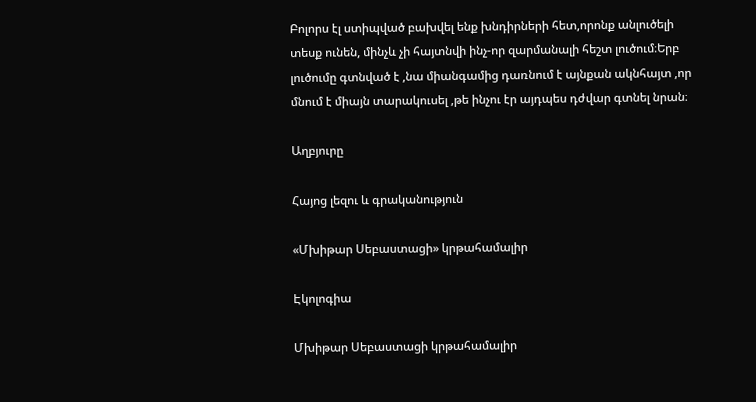Բոլորս էլ ստիպված բախվել ենք խնդիրների հետ,որոնք անլուծելի տեսք ունեն, մինչև չի հայտնվի ինչ-որ զարմանալի հեշտ լուծում։Երբ լուծումը գտնված է ,նա միանգամից դառնում է այնքան ակնհայտ ,որ մնում է միայն տարակուսել ,թե ինչու էր այդպես դժվար գտնել նրան։

Աղբյուրը

Հայոց լեզու և գրականություն

«Մխիթար Սեբաստացի» կրթահամալիր

Էկոլոգիա

Մխիթար Սեբաստացի կրթահամալիր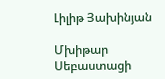Լիլիթ Յախինյան

Մխիթար Սեբաստացի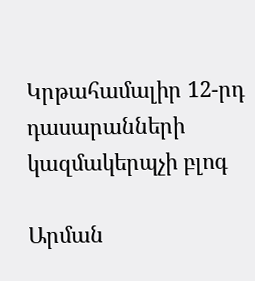Կրթահամալիր 12-րդ դասարանների կազմակերպչի բլոգ

Արման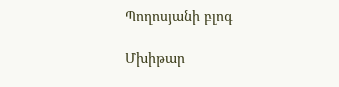Պողոսյանի բլոգ

Մխիթար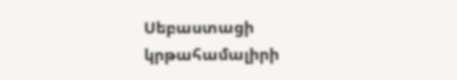Սեբաստացի կրթահամալիրի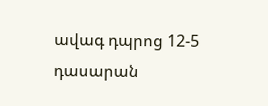ավագ դպրոց 12-5 դասարան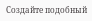Создайте подобный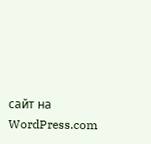сайт на WordPress.com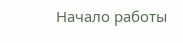Начало работы